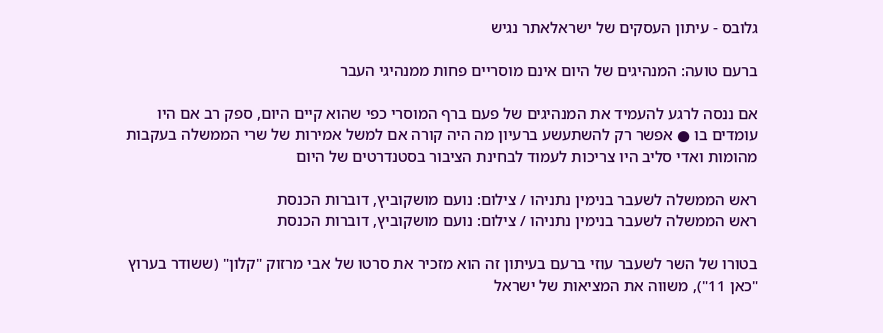גלובס - עיתון העסקים של ישראלאתר נגיש

ברעם טועה: המנהיגים של היום אינם מוסריים פחות ממנהיגי העבר

אם ננסה לרגע להעמיד את המנהיגים של פעם ברף המוסרי כפי שהוא קיים היום, ספק רב אם היו עומדים בו ● אפשר רק להשתעשע ברעיון מה היה קורה אם למשל אמירות של שרי הממשלה בעקבות מהומות ואדי סליב היו צריכות לעמוד לבחינת הציבור בסטנדרטים של היום

ראש הממשלה לשעבר בנימין נתניהו / צילום: נועם מושקוביץ, דוברות הכנסת
ראש הממשלה לשעבר בנימין נתניהו / צילום: נועם מושקוביץ, דוברות הכנסת

בטורו של השר לשעבר עוזי ברעם בעיתון זה הוא מזכיר את סרטו של אבי מרזוק "קלון" (ששודר בערוץ "כאן 11"), משווה את המציאות של ישראל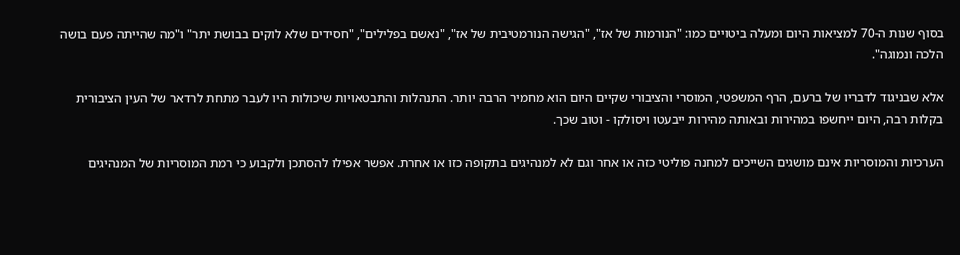בסוף שנות ה-70 למציאות היום ומעלה ביטויים כמו: "הנורמות של אז", "הגישה הנורמטיבית של אז", "נאשם בפלילים", "חסידים שלא לוקים בבושת יתר" ו"מה שהייתה פעם בושה הלכה ונמוגה".

אלא שבניגוד לדבריו של ברעם, הרף המשפטי, המוסרי והציבורי שקיים היום הוא מחמיר הרבה יותר. התנהלות והתבטאויות שיכולות היו לעבר מתחת לרדאר של העין הציבורית בקלות רבה, היום ייחשפו במהירות ובאותה מהירות ייבעטו ויסולקו - וטוב שכך.

הערכיות והמוסריות אינם מושגים השייכים למחנה פוליטי כזה או אחר וגם לא למנהיגים בתקופה כזו או אחרת. אפשר אפילו להסתכן ולקבוע כי רמת המוסריות של המנהיגים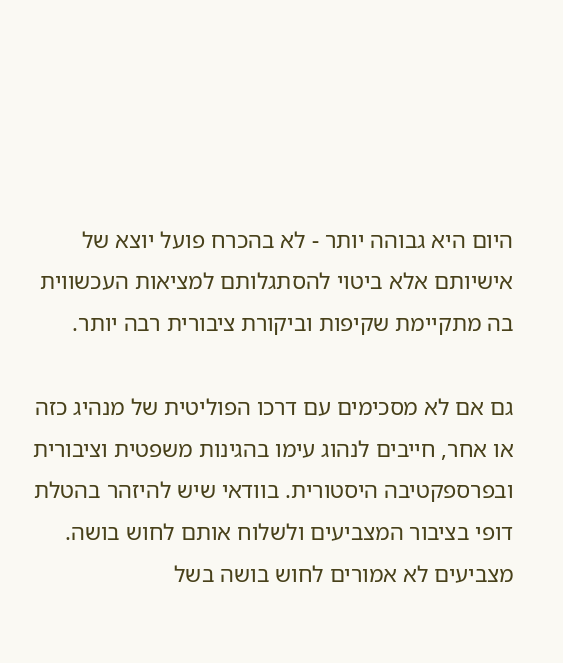היום היא גבוהה יותר - לא בהכרח פועל יוצא של אישיותם אלא ביטוי להסתגלותם למציאות העכשווית בה מתקיימת שקיפות וביקורת ציבורית רבה יותר.

גם אם לא מסכימים עם דרכו הפוליטית של מנהיג כזה או אחר, חייבים לנהוג עימו בהגינות משפטית וציבורית ובפרספקטיבה היסטורית. בוודאי שיש להיזהר בהטלת דופי בציבור המצביעים ולשלוח אותם לחוש בושה. מצביעים לא אמורים לחוש בושה בשל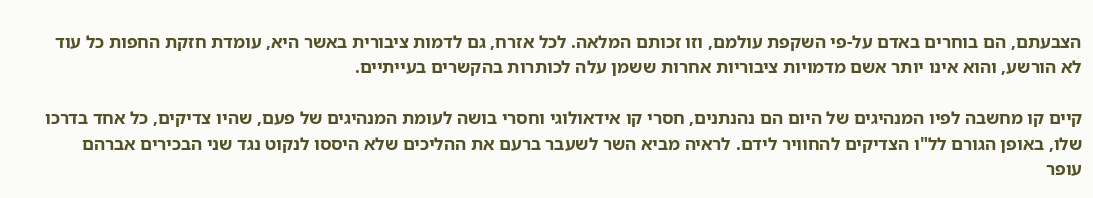הצבעתם, הם בוחרים באדם על-פי השקפת עולמם, וזו זכותם המלאה. לכל אזרח, גם לדמות ציבורית באשר היא, עומדת חזקת החפות כל עוד לא הורשע, והוא אינו יותר אשם מדמויות ציבוריות אחרות ששמן עלה לכותרות בהקשרים בעייתיים.

קיים קו מחשבה לפיו המנהיגים של היום הם נהנתנים, חסרי קו אידאולוגי וחסרי בושה לעומת המנהיגים של פעם, שהיו צדיקים, כל אחד בדרכו שלו, באופן הגורם לל"ו הצדיקים להחוויר לידם. לראיה מביא השר לשעבר ברעם את ההליכים שלא היססו לנקוט נגד שני הבכירים אברהם עופר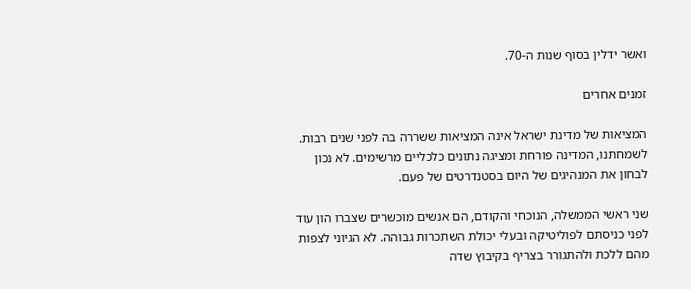ואשר ידלין בסוף שנות ה-70.

זמנים אחרים

המציאות של מדינת ישראל אינה המציאות ששררה בה לפני שנים רבות. לשמחתנו, המדינה פורחת ומציגה נתונים כלכליים מרשימים. לא נכון לבחון את המנהיגים של היום בסטנדרטים של פעם.

שני ראשי הממשלה, הנוכחי והקודם, הם אנשים מוכשרים שצברו הון עוד לפני כניסתם לפוליטיקה ובעלי יכולת השתכרות גבוהה. לא הגיוני לצפות מהם ללכת ולהתגורר בצריף בקיבוץ שדה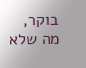בוקר, מה שלא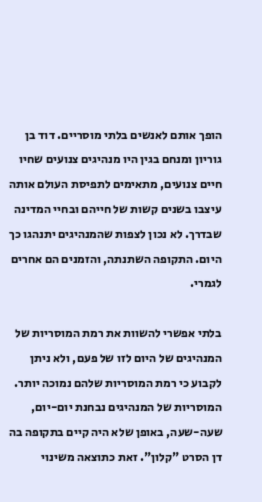הופך אותם לאנשים בלתי מוסריים. דוד בן גוריון ומנחם בגין היו מנהיגים צנועים שחיו חיים צנועים, מתאימים לתפיסת העולם אותה עיצבו בשנים קשות של חייהם ובחיי המדינה שבדרך. לא נכון לצפות שהמנהיגים יתנהגו כך היום. התקופה השתנתה, והזמנים הם אחרים לגמרי.

בלתי אפשרי להשוות את רמת המוסריות של המנהיגים של היום לזו של פעם, ולא ניתן לקבוע כי רמת המוסריות שלהם נמוכה יותר. המוסריות של המנהיגים נבחנת יום-יום, שעה-שעה, באופן שלא היה קיים בתקופה בה דן הסרט "קלון". זאת כתוצאה משינוי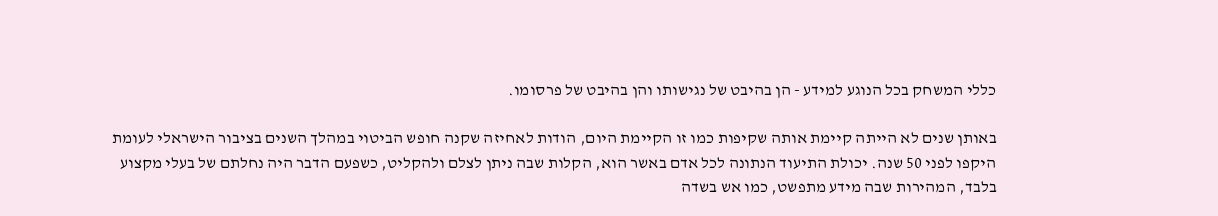כללי המשחק בכל הנוגע למידע - הן בהיבט של נגישותו והן בהיבט של פרסומו.

באותן שנים לא הייתה קיימת אותה שקיפות כמו זו הקיימת היום, הודות לאחיזה שקנה חופש הביטוי במהלך השנים בציבור הישראלי לעומת היקפו לפני 50 שנה. יכולת התיעוד הנתונה לכל אדם באשר הוא, הקלות שבה ניתן לצלם ולהקליט, כשפעם הדבר היה נחלתם של בעלי מקצוע בלבד, המהירות שבה מידע מתפשט, כמו אש בשדה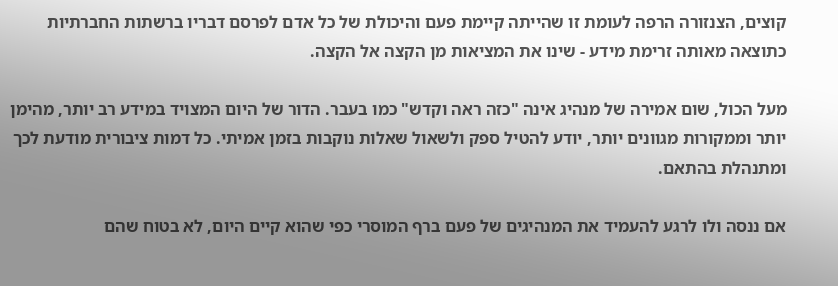קוצים, הצנזורה הרפה לעומת זו שהייתה קיימת פעם והיכולת של כל אדם לפרסם דבריו ברשתות החברתיות כתוצאה מאותה זרימת מידע - שינו את המציאות מן הקצה אל הקצה.

מעל הכול, שום אמירה של מנהיג אינה "כזה ראה וקדש" כמו בעבר. הדור של היום המצויד במידע רב יותר, מהימן יותר וממקורות מגוונים יותר, יודע להטיל ספק ולשאול שאלות נוקבות בזמן אמיתי. כל דמות ציבורית מודעת לכך ומתנהלת בהתאם.

אם ננסה ולו לרגע להעמיד את המנהיגים של פעם ברף המוסרי כפי שהוא קיים היום, לא בטוח שהם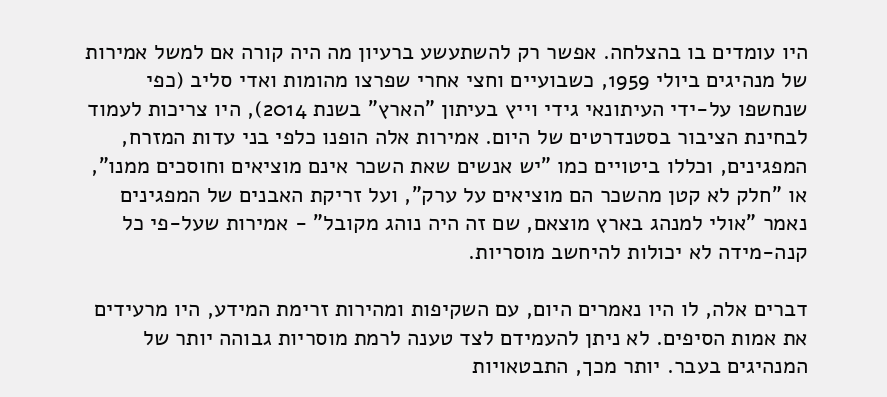היו עומדים בו בהצלחה. אפשר רק להשתעשע ברעיון מה היה קורה אם למשל אמירות של מנהיגים ביולי 1959, כשבועיים וחצי אחרי שפרצו מהומות ואדי סליב (כפי שנחשפו על-ידי העיתונאי גידי וייץ בעיתון "הארץ" בשנת 2014), היו צריכות לעמוד לבחינת הציבור בסטנדרטים של היום. אמירות אלה הופנו כלפי בני עדות המזרח, המפגינים, וכללו ביטויים כמו "יש אנשים שאת השכר אינם מוציאים וחוסכים ממנו", או "חלק לא קטן מהשכר הם מוציאים על ערק", ועל זריקת האבנים של המפגינים נאמר "אולי למנהג בארץ מוצאם, שם זה היה נוהג מקובל" - אמירות שעל-פי כל קנה-מידה לא יכולות להיחשב מוסריות.

דברים אלה, לו היו נאמרים היום, עם השקיפות ומהירות זרימת המידע, היו מרעידים את אמות הסיפים. לא ניתן להעמידם לצד טענה לרמת מוסריות גבוהה יותר של המנהיגים בעבר. יותר מכך, התבטאויות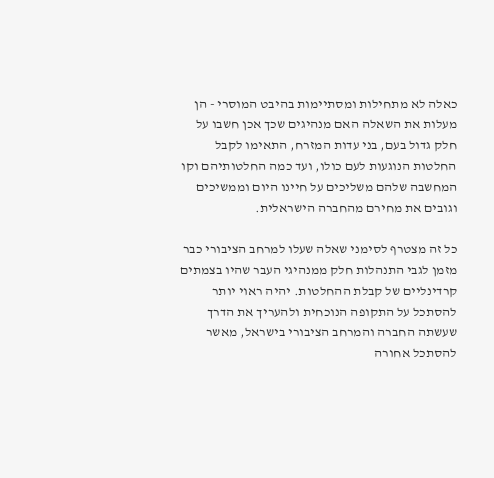כאלה לא מתחילות ומסתיימות בהיבט המוסרי - הן מעלות את השאלה האם מנהיגים שכך אכן חשבו על חלק גדול בעם, בני עדות המזרח, התאימו לקבל החלטות הנוגעות לעם כולו, ועד כמה החלטותיהם וקו המחשבה שלהם משליכים על חיינו היום וממשיכים וגובים את מחירם מהחברה הישראלית.

כל זה מצטרף לסימני שאלה שעלו למרחב הציבורי כבר מזמן לגבי התנהלות חלק ממנהיגי העבר שהיו בצמתים קרדינליים של קבלת ההחלטות. יהיה ראוי יותר להסתכל על התקופה הנוכחית ולהעריך את הדרך שעשתה החברה והמרחב הציבורי בישראל, מאשר להסתכל אחורה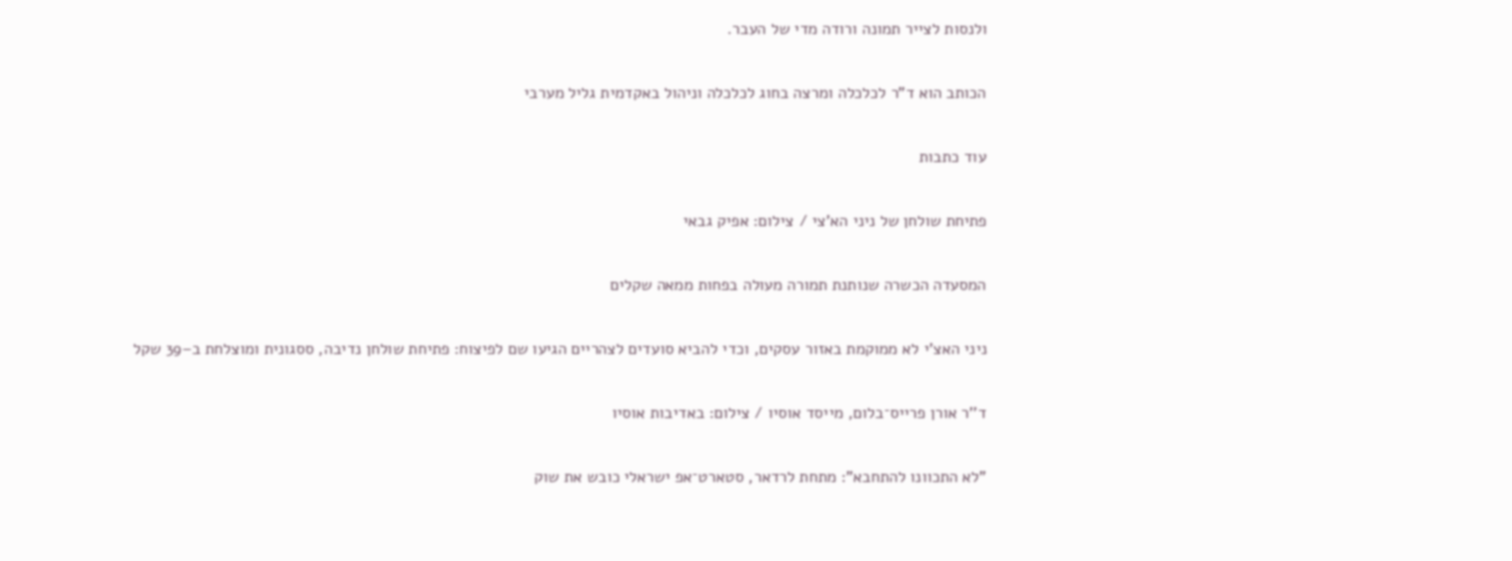ולנסות לצייר תמונה ורודה מדי של העבר.

הכותב הוא ד"ר לכלכלה ומרצה בחוג לכלכלה וניהול באקדמית גליל מערבי

עוד כתבות

פתיחת שולחן של ניני הא'צי / צילום: אפיק גבאי

המסעדה הכשרה שנותנת תמורה מעולה בפחות ממאה שקלים

ניני האצ'י לא ממוקמת באזור עסקים, וכדי להביא סועדים לצהריים הגיעו שם לפיצוח: פתיחת שולחן נדיבה, ססגונית ומוצלחת ב–39 שקל

ד''ר אורן פרייס־בלום, מייסד אוסיו / צילום: באדיבות אוסיו

"לא התכוונו להתחבא": מתחת לרדאר, סטארט־אפ ישראלי כובש את שוק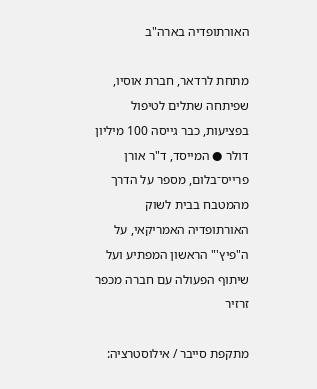האורתופדיה בארה"ב

מתחת לרדאר, חברת אוסיו, שפיתחה שתלים לטיפול בפציעות, כבר גייסה 100 מיליון דולר ● המייסד, ד"ר אורן פרייס־בלום, מספר על הדרך מהמטבח בבית לשוק האורתופדיה האמריקאי, על ה"פיץ'" הראשון המפתיע ועל שיתוף הפעולה עם חברה מכפר זרזיר

מתקפת סייבר / אילוסטרציה: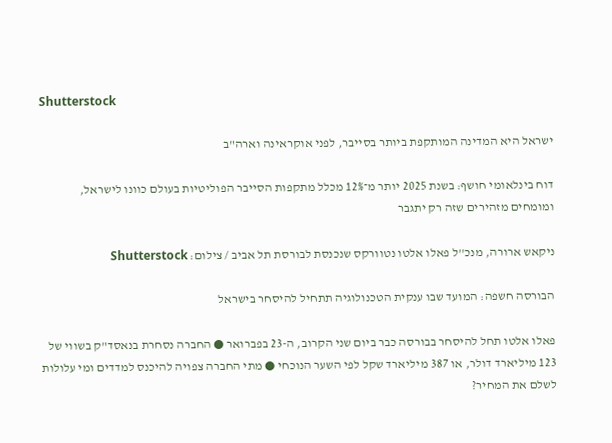Shutterstock

ישראל היא המדינה המותקפת ביותר בסייבר, לפני אוקראינה וארה"ב

דוח בינלאומי חושף: בשנת 2025 יותר מ־12% מכלל מתקפות הסייבר הפוליטיות בעולם כוונו לישראל, ומומחים מזהירים שזה רק יתגבר

ניקאש ארורה, מנכ''ל פאלו אלטו נטוורקס שנכנסת לבורסת תל אביב / צילום: Shutterstock

הבורסה חשפה: המועד שבו ענקית הטכנולוגיה תתחיל להיסחר בישראל

פאלו אלטו תחל להיסחר בבורסה כבר ביום שני הקרוב, ה-23 בפברואר ● החברה נסחרת בנאסד"ק בשווי של 123 מיליארד דולר, או 387 מיליארד שקל לפי השער הנוכחי ● מתי החברה צפויה להיכנס למדדים ומי עלולות לשלם את המחיר?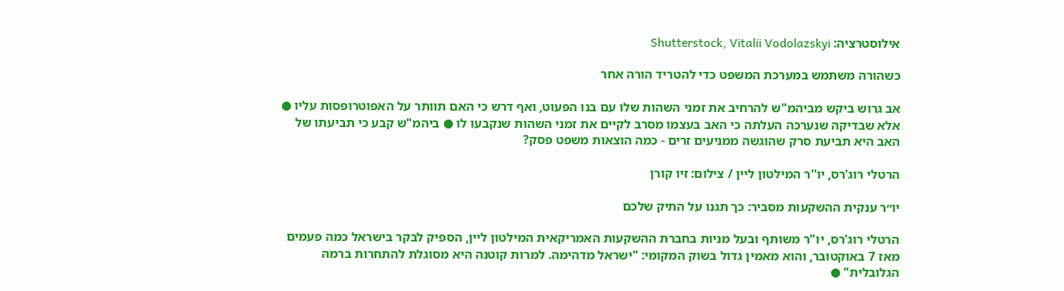אילוסטרציה: Shutterstock, Vitalii Vodolazskyi

כשהורה משתמש במערכת המשפט כדי להטריד הורה אחר

אב גרוש ביקש מביהמ"ש להרחיב את זמני השהות שלו עם בנו הפעוט, ואף דרש כי האם תוותר על האפוטרופסות עליו ● אלא שבדיקה שנערכה העלתה כי האב בעצמו מסרב לקיים את זמני השהות שנקבעו לו ● ביהמ"ש קבע כי תביעתו של האב היא תביעת סרק שהוגשה ממניעים זרים - כמה הוצאות משפט פסק?

הרטלי רוג'רס, יו''ר המילטון ליין / צילום: זיו קורן

יו״ר ענקית ההשקעות מסביר: כך תגנו על התיק שלכם

הרטלי רוג'רס, יו"ר משותף ובעל מניות בחברת ההשקעות האמריקאית המילטון ליין, הספיק לבקר בישראל כמה פעמים מאז 7 באוקטובר, והוא מאמין גדול בשוק המקומי: "ישראל מדהימה. למרות קוטנה היא מסוגלת להתחרות ברמה הגלובלית" ●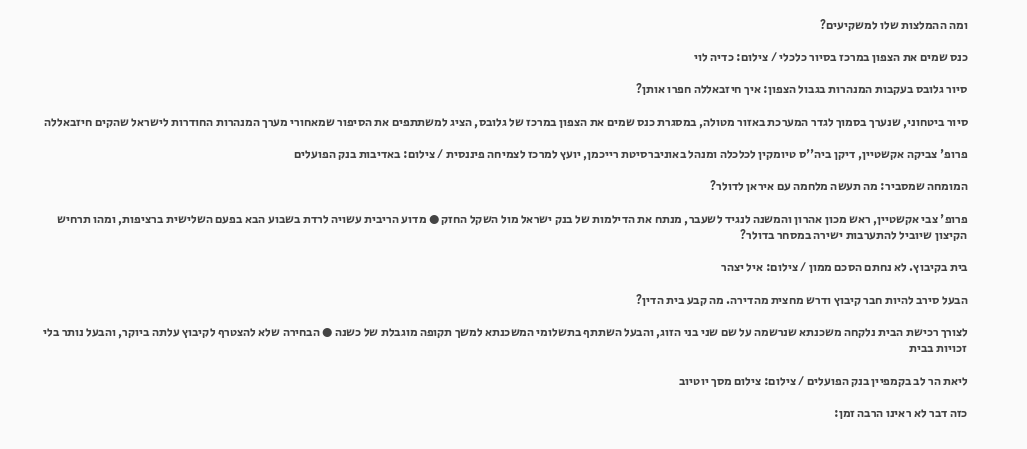ומה ההמלצות שלו למשקיעים?

כנס שמים את הצפון במרכז בסיור כלכלי / צילום: כדיה לוי

סיור גלובס בעקבות המנהרות בגבול הצפון: איך חיזבאללה חפרו אותן?

סיור ביטחוני, שנערך בסמוך לגדר המערכת באזור מטולה, במסגרת כנס שמים את הצפון במרכז של גלובס, הציג למשתתפים את הסיפור שמאחורי מערך המנהרות החודרות לישראל שהקים חיזבאללה

פרופ' צביקה אקשטיין, דיקן ביה''ס טיומקין לכלכלה ומנהל באוניברסיטת רייכמן, יועץ למרכז לצמיחה פיננסית / צילום: באדיבות בנק הפועלים

המומחה שמסביר: מה תעשה מלחמה עם איראן לדולר?

פרופ' צבי אקשטיין, ראש מכון אהרון והמשנה לנגיד לשעבר, מנתח את הדילמות של בנק ישראל מול השקל החזק ● מדוע הריבית עשויה לרדת בשבוע הבא בפעם השלישית ברציפות, ומהו תרחיש הקיצון שיוביל להתערבות ישירה במסחר בדולר?

בית בקיבוץ. לא נחתם הסכם ממון / צילום: איל יצהר

הבעל סירב להיות חבר קיבוץ ודרש מחצית מהדירה. מה קבע בית הדין?

לצורך רכישת הבית נלקחה משכנתא שנרשמה על שם שני בני הזוג, והבעל השתתף בתשלומי המשכנתא למשך תקופה מוגבלת של כשנה ● הבחירה שלא להצטרף לקיבוץ עלתה ביוקר, והבעל נותר בלי זכויות בבית

ליאת הר לב בקמפיין בנק הפועלים / צילום: צילום מסך יוטיוב

כזה דבר לא ראינו הרבה זמן: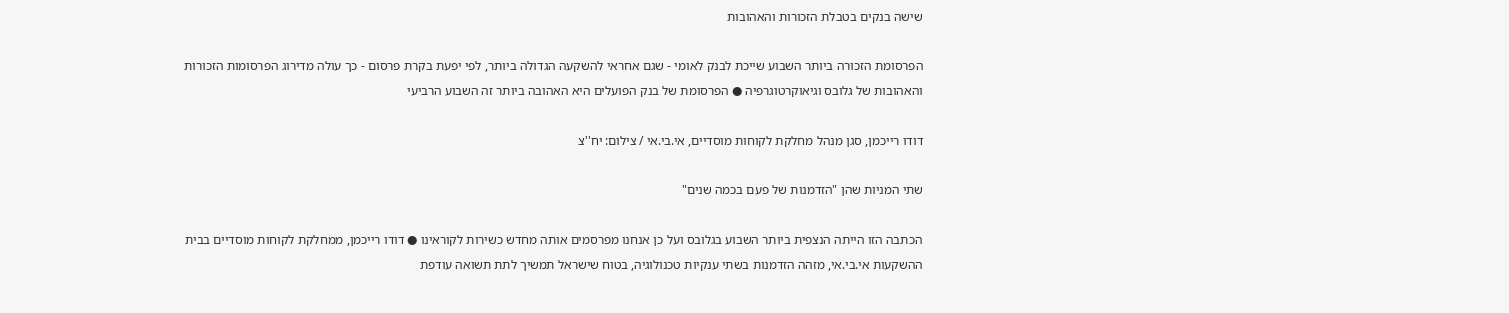שישה בנקים בטבלת הזכורות והאהובות

הפרסומת הזכורה ביותר השבוע שייכת לבנק לאומי - שגם אחראי להשקעה הגדולה ביותר, לפי יפעת בקרת פרסום - כך עולה מדירוג הפרסומות הזכורות והאהובות של גלובס וגיאוקרטוגרפיה ● הפרסומת של בנק הפועלים היא האהובה ביותר זה השבוע הרביעי

דודו רייכמן, סגן מנהל מחלקת לקוחות מוסדיים, אי.בי.אי / צילום: יח''צ

שתי המניות שהן "הזדמנות של פעם בכמה שנים"

הכתבה הזו הייתה הנצפית ביותר השבוע בגלובס ועל כן אנחנו מפרסמים אותה מחדש כשירות לקוראינו ● דודו רייכמן, ממחלקת לקוחות מוסדיים בבית ההשקעות אי.בי.אי, מזהה הזדמנות בשתי ענקיות טכנולוגיה, בטוח שישראל תמשיך לתת תשואה עודפת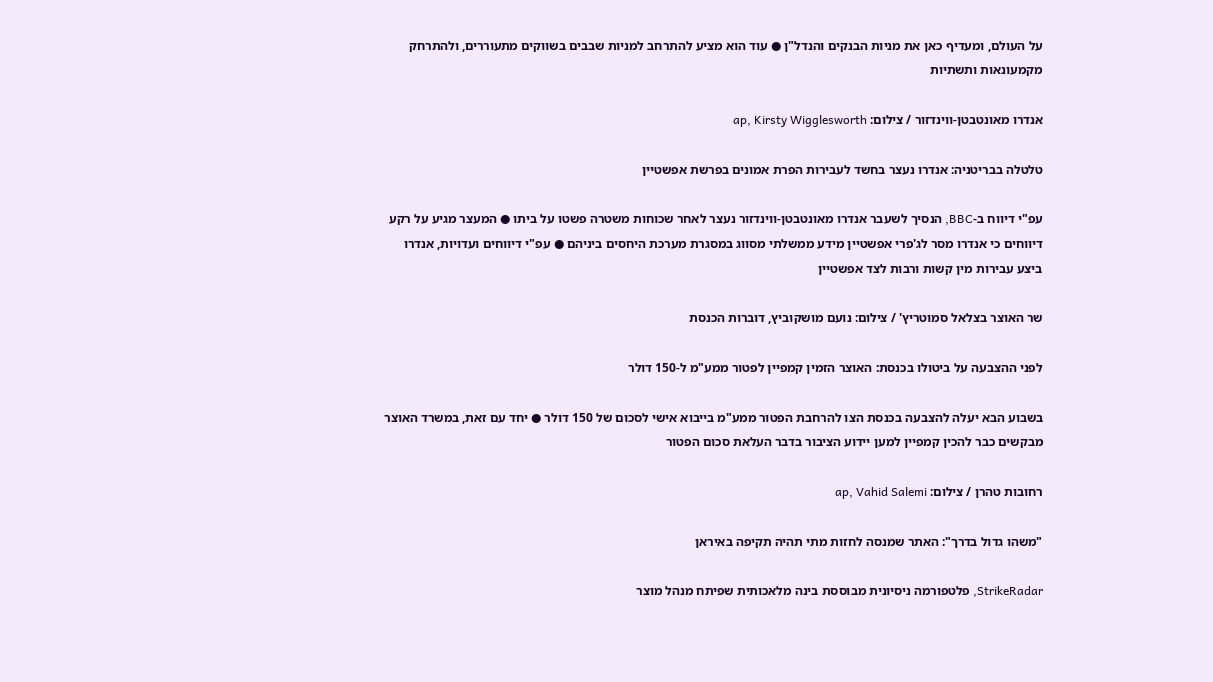על העולם, ומעדיף כאן את מניות הבנקים והנדל"ן ● עוד הוא מציע להתרחב למניות שבבים בשווקים מתעוררים, ולהתרחק מקמעונאות ותשתיות

אנדרו מאונטבטן-ווינדזור / צילום: ap, Kirsty Wigglesworth

טלטלה בבריטניה: אנדרו נעצר בחשד לעבירות הפרת אמונים בפרשת אפשטיין

עפ"י דיווח ב-BBC, הנסיך לשעבר אנדרו מאונטבטן-ווינדזור נעצר לאחר שכוחות משטרה פשטו על ביתו ● המעצר מגיע על רקע דיווחים כי אנדרו מסר לג'פרי אפשטיין מידע ממשלתי מסווג במסגרת מערכת היחסים ביניהם ● עפ"י דיווחים ועדויות, אנדרו ביצע עבירות מין קשות ורבות לצד אפשטיין

שר האוצר בצלאל סמוטריץ' / צילום: נועם מושקוביץ, דוברות הכנסת

לפני ההצבעה על ביטולו בכנסת: האוצר הזמין קמפיין לפטור ממע"מ ל-150 דולר

בשבוע הבא יעלה להצבעה בכנסת הצו להרחבת הפטור ממע"מ בייבוא אישי לסכום של 150 דולר ● יחד עם זאת, במשרד האוצר מבקשים כבר להכין קמפיין למען יידוע הציבור בדבר העלאת סכום הפטור

רחובות טהרן / צילום: ap, Vahid Salemi

"משהו גדול בדרך": האתר שמנסה לחזות מתי תהיה תקיפה באיראן

StrikeRadar, פלטפורמה ניסיונית מבוססת בינה מלאכותית שפיתח מנהל מוצר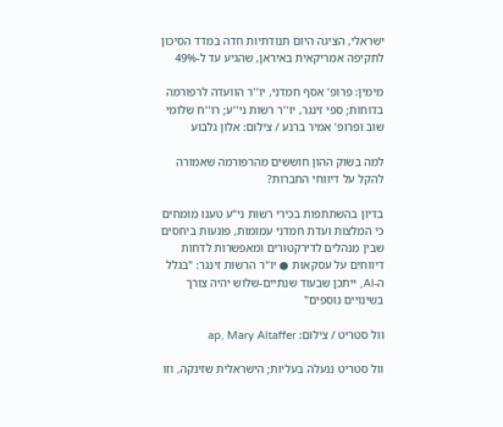ישראלי, הציגה היום תנודתיות חדה במדד הסיכון לתקיפה אמריקאית באיראן, שהגיע עד ל-49%

מימין: פרופ' אסף חמדני, יו''ר הוועדה לרפורמה בדוחות; ספי זינגר, יו''ר רשות ני''ע; רו''ח שלומי שוב ופרופ' אמיר ברנע / צילום: אלון גלבוע

למה בשוק ההון חוששים מהרפורמה שאמורה להקל על דיווחי החברות?

בדיון בהשתתפות בכירי רשות ני"ע טענו מומחים כי המלצות ועדת חמדני עמומות, פוגעות ביחסים שבין מנהלים לדירקטורים ומאפשרות לדחות דיווחים על עסקאות ● יו"ר הרשות זינגר: "בגלל ה-AI, ייתכן שבעוד שנתיים-שלוש יהיה צורך בשינויים נוספים"

וול סטריט / צילום: ap, Mary Altaffer

וול סטריט ננעלה בעליות; הישראלית שזינקה, וזו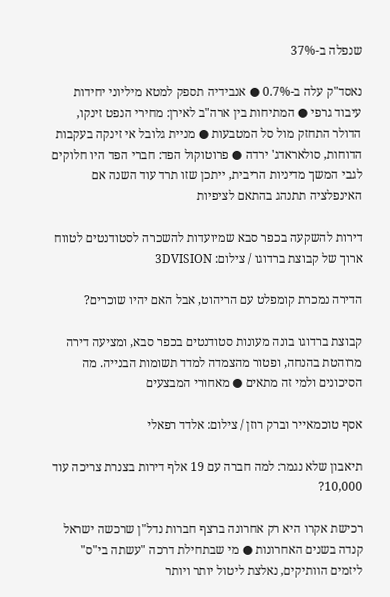שנפלה ב-37%

נאסד"ק עלה ב-0.7% ● אנבידיה תספק למטא מיליוני יחידות עיבוד גרפי ● המתיחות בין ארה"ב לאירן: מחירי הנפט זינקו, הדולר התחזק מול סל המטבעות ● מניית גלובל אי זינקה בעקבות הדוחות, סולאראדג' ירדה ● פרוטוקול הפד: חברי הפד היו חלוקים לגבי המשך מדיניות הריבית, ייתכן שזו תרד עוד השנה אם האינפלציה תתנהג בהתאם לציפיות

דירות להשקעה בכפר סבא שמיועדות להשכרה לסטודנטים לטווח ארוך של קבוצת ברדוגו / צילום: 3DVISION

הדירה נמכרת קומפלט עם הריהוט, אבל האם יהיו שוכרים?

קבוצת ברדוגו בונה מעונות סטודנטים בכפר סבא, ומציעה דירה מרוהטת בהנחה, ופטור מהצמדה למדד תשומות הבנייה. מה הסיכונים ולמי זה מתאים ● מאחורי המבצעים

אסף טוכמאייר וברק רוזן / צילום: אלדד רפאלי

תיאבון שלא נגמר: למה חברה עם 19 אלף דירות בצנרת צריכה עוד 10,000?

רכישת אקרו היא רק אחרונה ברצף חברות נדל"ן שרכשה ישראל קנדה בשנים האחרונות ● מי שבתחילת דרכה "עשתה בי"ס" ליזמים הוותיקים, נאלצת ליטול יותר ויותר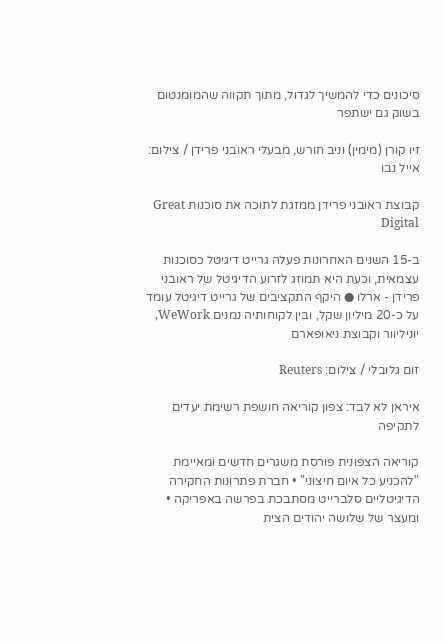סיכונים כדי להמשיך לגדול, מתוך תקווה שהמומנטום בשוק גם ישתפר

זיו קורן (מימין) וניב חורש, מבעלי ראובני פרידן / צילום: אייל נבו

קבוצת ראובני פרידן ממזגת לתוכה את סוכנות Great Digital

ב-15 השנים האחרונות פעלה גרייט דיגיטל כסוכנות עצמאית, וכעת היא תמוזג לזרוע הדיגיטל של ראובני פרידן - ארלו ● היקף התקציבים של גרייט דיגיטל עומד על כ-20 מיליון שקל, ובין לקוחותיה נמנים WeWork, יוניליוור וקבוצת ניאופארם

זום גלובלי / צילום: Reuters

איראן לא לבד: צפון קוריאה חושפת רשימת יעדים לתקיפה

קוריאה הצפונית פורסת משגרים חדשים ומאיימת "להכניע כל איום חיצוני" • חברת פתרונות החקירה הדיגיטליים סלברייט מסתבכת בפרשה באפריקה • ומעצר של שלושה יהודים הצית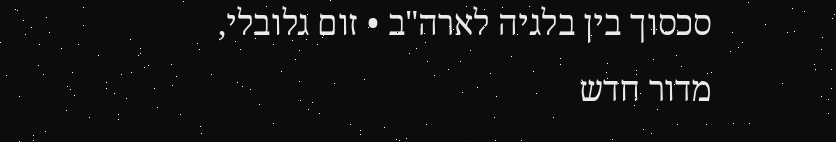סכסוך בין בלגיה לארה"ב • זום גלובלי, מדור חדש